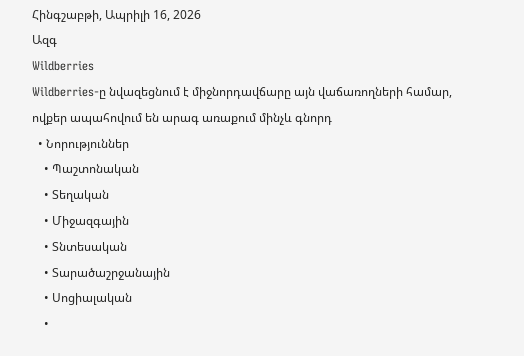Հինգշաբթի, Ապրիլի 16, 2026
Ազգ
Wildberries
Wildberries-ը նվազեցնում է միջնորդավճարը այն վաճառողների համար, ովքեր ապահովում են արագ առաքում մինչև գնորդ
  • Նորություններ
    • Պաշտոնական
    • Տեղական
    • Միջազգային
    • Տնտեսական
    • Տարածաշրջանային
    • Սոցիալական
    •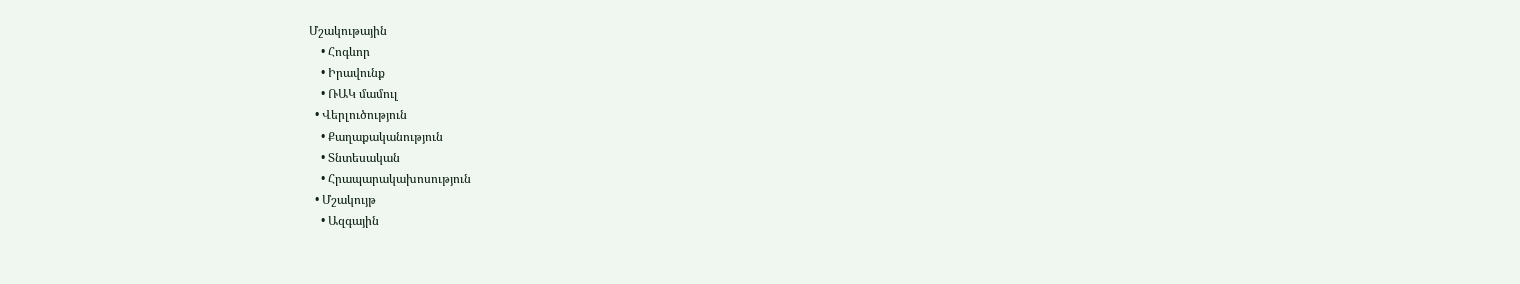Մշակութային
    • Հոգևոր
    • Իրավունք
    • ՌԱԿ մամուլ
  • Վերլուծություն
    • Քաղաքականություն
    • Տնտեսական
    • Հրապարակախոսություն
  • Մշակույթ
    • Ազգային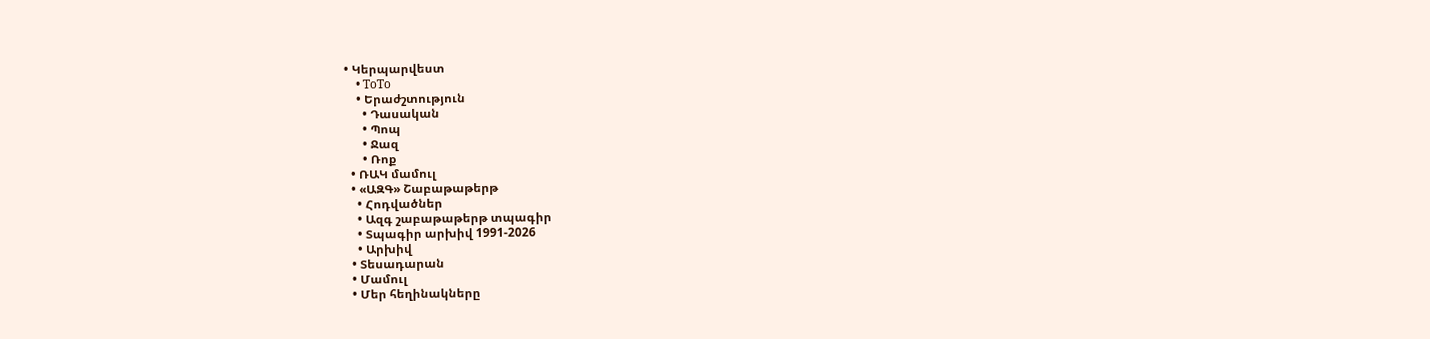• Կերպարվեստ
    • ToTo
    • Երաժշտություն
      • Դասական
      • Պոպ
      • Ջազ
      • Ռոք
  • ՌԱԿ մամուլ
  • «ԱԶԳ» Շաբաթաթերթ
    • Հոդվածներ
    • Ազգ շաբաթաթերթ տպագիր
    • Տպագիր արխիվ 1991-2026
    • Արխիվ
  • Տեսադարան
  • Մամուլ
  • Մեր հեղինակները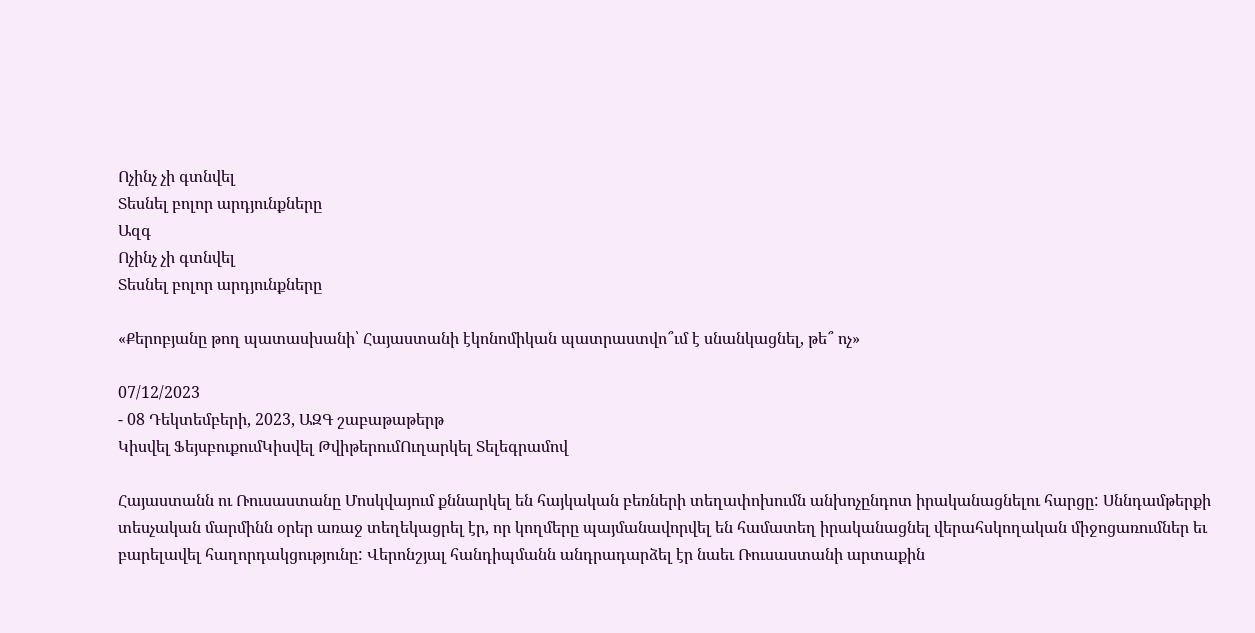Ոչինչ չի գտնվել
Տեսնել բոլոր արդյունքները
Ազգ
Ոչինչ չի գտնվել
Տեսնել բոլոր արդյունքները

«Քերոբյանը թող պատասխանի՝ Հայաստանի էկոնոմիկան պատրաստվո՞ւմ է սնանկացնել, թե՞ ոչ»

07/12/2023
- 08 Դեկտեմբերի, 2023, ԱԶԳ շաբաթաթերթ
Կիսվել ՖեյսբուքումԿիսվել ԹվիթերումՈւղարկել Տելեգրամով

Հայաստանն ու Ռուսաստանը Մոսկվայում քննարկել են հայկական բեռների տեղափոխումն անխոչընդոտ իրականացնելու հարցը: Սննդամթերքի տեսչական մարմինն օրեր առաջ տեղեկացրել էր, որ կողմերը պայմանավորվել են համատեղ իրականացնել վերահսկողական միջոցառումներ եւ բարելավել հաղորդակցությունը: Վերոնշյալ հանդիպմանն անդրադարձել էր նաեւ Ռուսաստանի արտաքին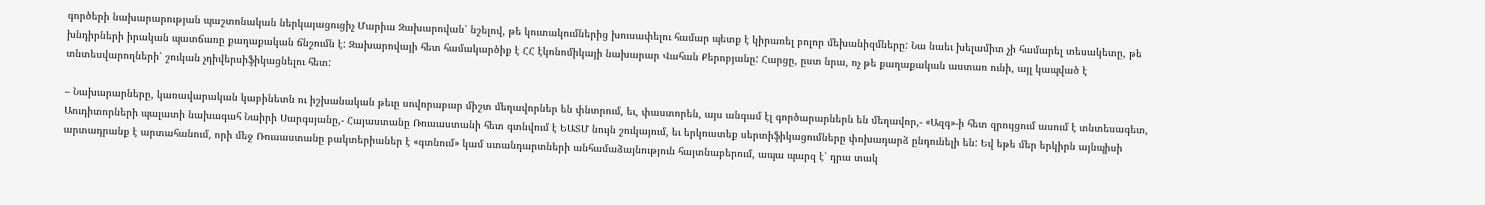գործերի նախարարության պաշտոնական ներկայացուցիչ Մարիա Զախարովան՝ նշելով, թե կուտակումներից խուսափելու համար պետք է կիրառել բոլոր մեխանիզմները: Նա նաեւ խելամիտ չի համարել տեսակետը, թե խնդիրների իրական պատճառը քաղաքական ճնշումն է: Զախարովայի հետ համակարծիք է ՀՀ էկոնոմիկայի նախարար Վահան Քերոբյանը: Հարցը, ըստ նրա, ոչ թե քաղաքական աստառ ունի, այլ կապված է տնտեսվարողների՝ շուկան չդիվերսիֆիկացնելու հետ:

– Նախարարները, կառավարական կաբինետն ու իշխանական թեւը սովորաբար միշտ մեղավորներ են փնտրում, եւ, փաստորեն, այս անգամ էլ գործարարներն են մեղավոր,- «Ազգ»-ի հետ զրույցում ասում է տնտեսագետ, Աուդիտորների պալատի նախագահ Նաիրի Սարգսյանը,- Հայաստանը Ռուսաստանի հետ գտնվում է ԵԱՏՄ նույն շուկայում, եւ երկուստեք սերտիֆիկացումները փոխադարձ ընդունելի են: Եվ եթե մեր երկիրն այնպիսի արտադրանք է արտահանում, որի մեջ Ռուսաստանը բակտերիաներ է «գտնում» կամ ստանդարտների անհամաձայնություն հայտնաբերում, ապա պարզ է՝ դրա տակ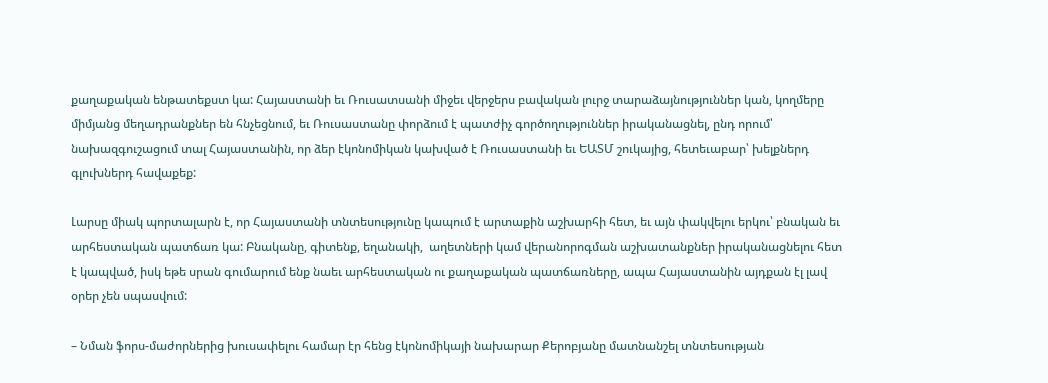քաղաքական ենթատեքստ կա: Հայաստանի եւ Ռուսատսանի միջեւ վերջերս բավական լուրջ տարաձայնություններ կան, կողմերը միմյանց մեղադրանքներ են հնչեցնում, եւ Ռուսաստանը փորձում է պատժիչ գործողություններ իրականացնել, ընդ որում՝ նախազգուշացում տալ Հայաստանին, որ ձեր էկոնոմիկան կախված է Ռուսաստանի եւ ԵԱՏՄ շուկայից, հետեւաբար՝ խելքներդ գլուխներդ հավաքեք:

Լարսը միակ պորտալարն է, որ Հայաստանի տնտեսությունը կապում է արտաքին աշխարհի հետ, եւ այն փակվելու երկու՝ բնական եւ արհեստական պատճառ կա: Բնականը, գիտենք, եղանակի,  աղետների կամ վերանորոգման աշխատանքներ իրականացնելու հետ է կապված, իսկ եթե սրան գումարում ենք նաեւ արհեստական ու քաղաքական պատճառները, ապա Հայաստանին այդքան էլ լավ օրեր չեն սպասվում:

– Նման ֆորս-մաժորներից խուսափելու համար էր հենց էկոնոմիկայի նախարար Քերոբյանը մատնանշել տնտեսության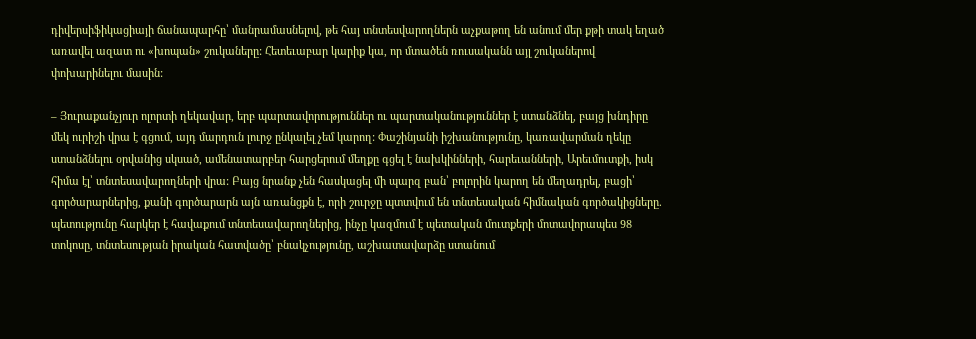դիվերսիֆիկացիայի ճանապարհը՝ մանրամասնելով, թե հայ տնտեսվարողներն աչքաթող են անում մեր քթի տակ եղած առավել ազատ ու «խոպան» շուկաները: Հետեւաբար կարիք կա, որ մտածեն ռուսականն այլ շուկաներով փոխարինելու մասին:

– Յուրաքանչյուր ոլորտի ղեկավար, երբ պարտավորություններ ու պարտականություններ է ստանձնել, բայց խնդիրը մեկ ուրիշի վրա է գցում, այդ մարդուն լուրջ ընկալել չեմ կարող: Փաշինյանի իշխանությունը, կառավարման ղեկը ստանձնելու օրվանից սկսած, ամենատարբեր հարցերում մեղքը գցել է նախկինների, հարեւանների, Արեւմուտքի, իսկ հիմա էլ՝ տնտեսավարողների վրա: Բայց նրանք չեն հասկացել մի պարզ բան՝ բոլորին կարող են մեղադրել, բացի՝ գործարարներից, քանի գործարարն այն առանցքն է, որի շուրջը պտտվում են տնտեսական հիմնական գործակիցները. պետությունը հարկեր է հավաքում տնտեսավարողներից, ինչը կազմում է պետական մուտքերի մոտավորապես 98 տոկոսը, տնտեսության իրական հատվածը՝ բնակչությունը, աշխատավարձը ստանում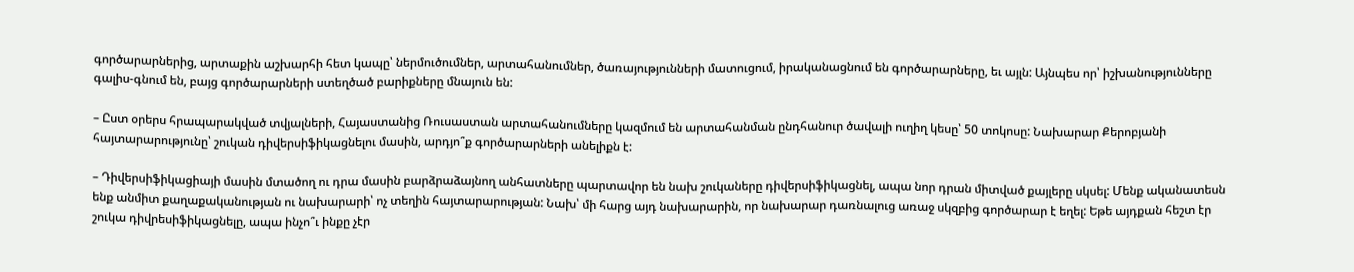գործարարներից, արտաքին աշխարհի հետ կապը՝ ներմուծումներ, արտահանումներ, ծառայությունների մատուցում, իրականացնում են գործարարները, եւ այլն: Այնպես որ՝ իշխանությունները գալիս-գնում են, բայց գործարարների ստեղծած բարիքները մնայուն են:

– Ըստ օրերս հրապարակված տվյալների, Հայաստանից Ռուսաստան արտահանումները կազմում են արտահանման ընդհանուր ծավալի ուղիղ կեսը՝ 50 տոկոսը: Նախարար Քերոբյանի հայտարարությունը՝ շուկան դիվերսիֆիկացնելու մասին, արդյո՞ք գործարարների անելիքն է:

– Դիվերսիֆիկացիայի մասին մտածող ու դրա մասին բարձրաձայնող անհատները պարտավոր են նախ շուկաները դիվերսիֆիկացնել, ապա նոր դրան միտված քայլերը սկսել: Մենք ականատեսն ենք անմիտ քաղաքականության ու նախարարի՝ ոչ տեղին հայտարարության: Նախ՝ մի հարց այդ նախարարին, որ նախարար դառնալուց առաջ սկզբից գործարար է եղել: Եթե այդքան հեշտ էր շուկա դիվրեսիֆիկացնելը, ապա ինչո՞ւ ինքը չէր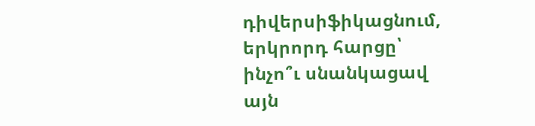դիվերսիֆիկացնում, երկրորդ հարցը՝ ինչո՞ւ սնանկացավ այն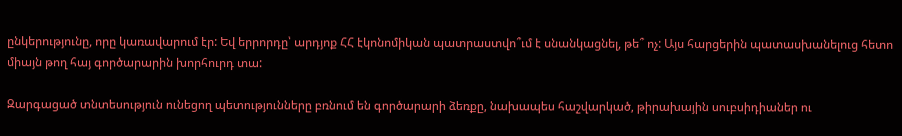ընկերությունը, որը կառավարում էր: Եվ երրորդը՝ արդյոք ՀՀ էկոնոմիկան պատրաստվո՞ւմ է սնանկացնել, թե՞ ոչ: Այս հարցերին պատասխանելուց հետո միայն թող հայ գործարարին խորհուրդ տա:

Զարգացած տնտեսություն ունեցող պետությունները բռնում են գործարարի ձեռքը, նախապես հաշվարկած, թիրախային սուբսիդիաներ ու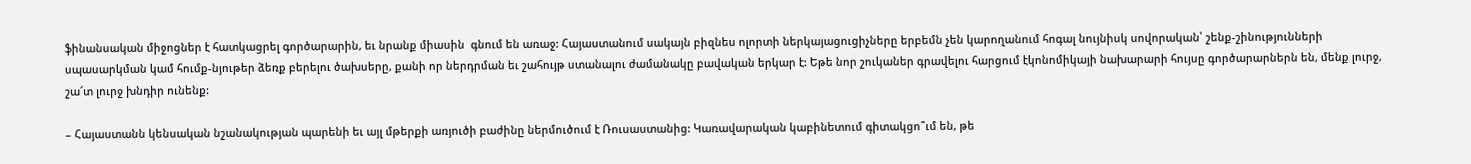ֆինանսական միջոցներ է հատկացրել գործարարին, եւ նրանք միասին  գնում են առաջ: Հայաստանում սակայն բիզնես ոլորտի ներկայացուցիչները երբեմն չեն կարողանում հոգալ նույնիսկ սովորական՝ շենք-շինությունների սպասարկման կամ հումք-նյութեր ձեռք բերելու ծախսերը, քանի որ ներդրման եւ շահույթ ստանալու ժամանակը բավական երկար է: Եթե նոր շուկաներ գրավելու հարցում էկոնոմիկայի նախարարի հույսը գործարարներն են, մենք լուրջ, շա՜տ լուրջ խնդիր ունենք:

– Հայաստանն կենսական նշանակության պարենի եւ այլ մթերքի առյուծի բաժինը ներմուծում է Ռուսաստանից: Կառավարական կաբինետում գիտակցո՞ւմ են, թե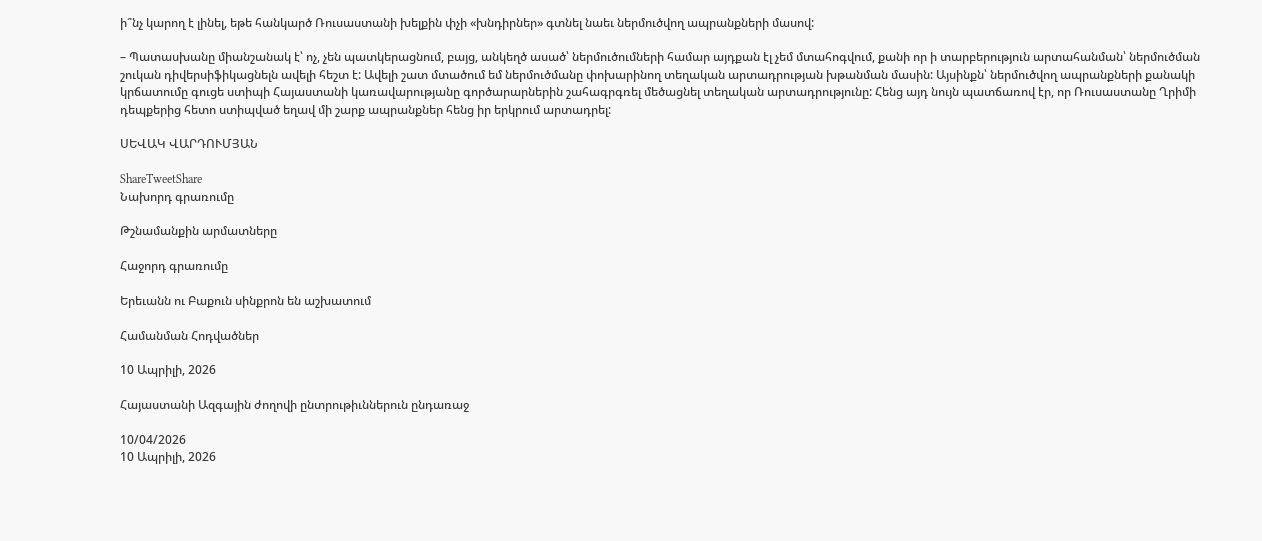ի՞նչ կարող է լինել, եթե հանկարծ Ռուսաստանի խելքին փչի «խնդիրներ» գտնել նաեւ ներմուծվող ապրանքների մասով:

– Պատասխանը միանշանակ է՝ ոչ, չեն պատկերացնում, բայց, անկեղծ ասած՝ ներմուծումների համար այդքան էլ չեմ մտահոգվում, քանի որ ի տարբերություն արտահանման՝ ներմուծման շուկան դիվերսիֆիկացնելն ավելի հեշտ է: Ավելի շատ մտածում եմ ներմուծմանը փոխարինող տեղական արտադրության խթանման մասին: Այսինքն՝ ներմուծվող ապրանքների քանակի կրճատումը գուցե ստիպի Հայաստանի կառավարությանը գործարարներին շահագրգռել մեծացնել տեղական արտադրությունը: Հենց այդ նույն պատճառով էր, որ Ռուսաստանը Ղրիմի դեպքերից հետո ստիպված եղավ մի շարք ապրանքներ հենց իր երկրում արտադրել:

ՍԵՎԱԿ ՎԱՐԴՈՒՄՅԱՆ

ShareTweetShare
Նախորդ գրառումը

Թշնամանքին արմատները

Հաջորդ գրառումը

Երեւանն ու Բաքուն սինքրոն են աշխատում

Համանման Հոդվածներ

10 Ապրիլի, 2026

Հայաստանի Ազգային ժողովի ընտրութիւններուն ընդառաջ

10/04/2026
10 Ապրիլի, 2026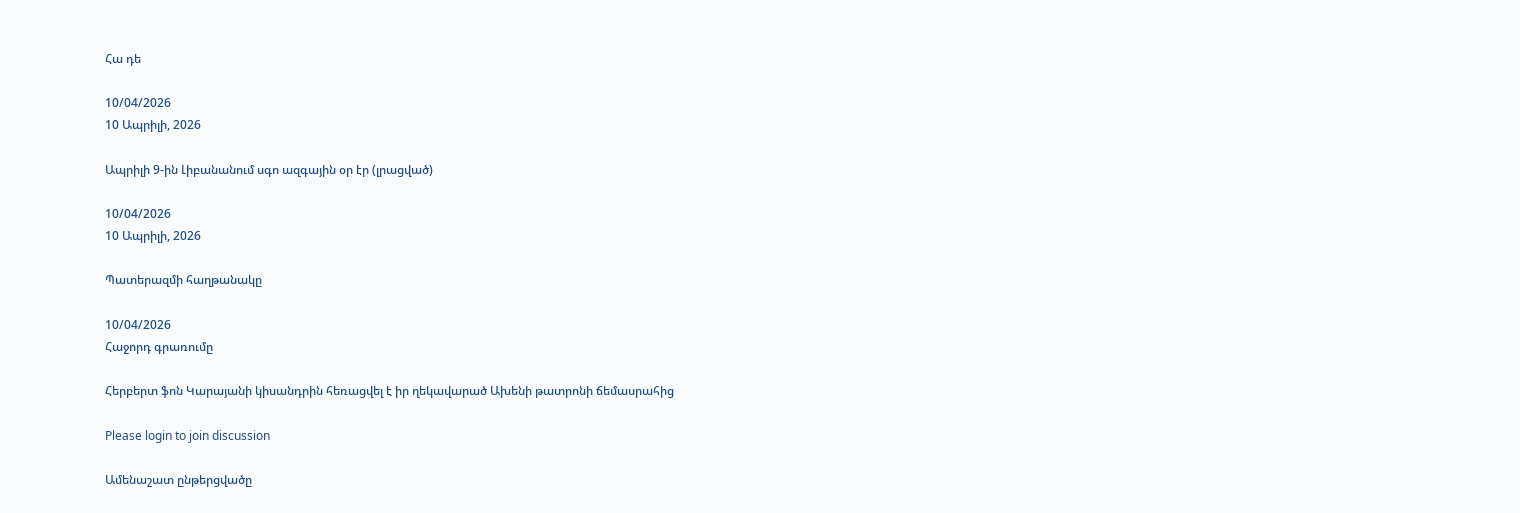Հա դե

10/04/2026
10 Ապրիլի, 2026

Ապրիլի 9-ին Լիբանանում սգո ազգային օր էր (լրացված)

10/04/2026
10 Ապրիլի, 2026

Պատերազմի հաղթանակը

10/04/2026
Հաջորդ գրառումը

Հերբերտ ֆոն Կարայանի կիսանդրին հեռացվել է իր ղեկավարած Ախենի թատրոնի ճեմասրահից

Please login to join discussion

Ամենաշատ ընթերցվածը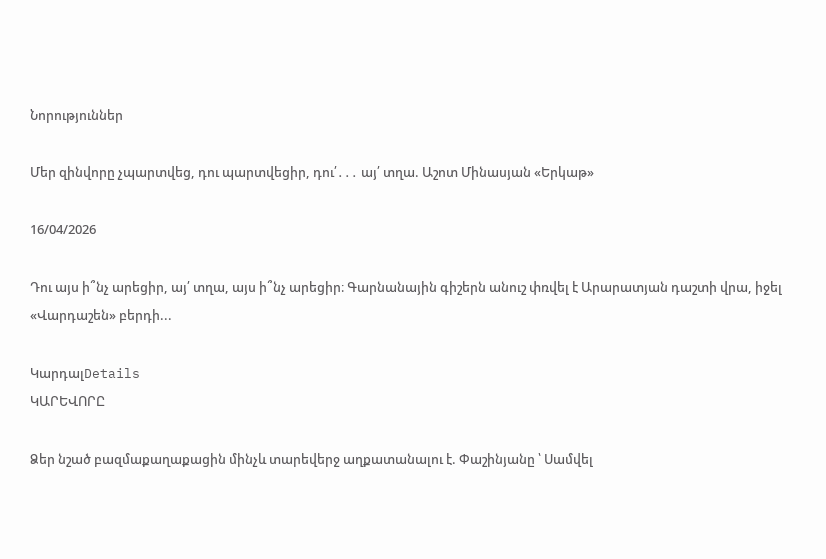Նորություններ

Մեր զինվորը չպարտվեց, դու պարտվեցիր, դու՛․․․ այ՛ տղա. Աշոտ Մինասյան «Երկաթ»

16/04/2026

Դու այս ի՞նչ արեցիր, այ՛ տղա, այս ի՞նչ արեցիր։ Գարնանային գիշերն անուշ փռվել է Արարատյան դաշտի վրա, իջել «Վարդաշեն» բերդի...

ԿարդալDetails
ԿԱՐԵՎՈՐԸ

Ձեր նշած բազմաքաղաքացին մինչև տարեվերջ աղքատանալու է. Փաշինյանը ՝ Սամվել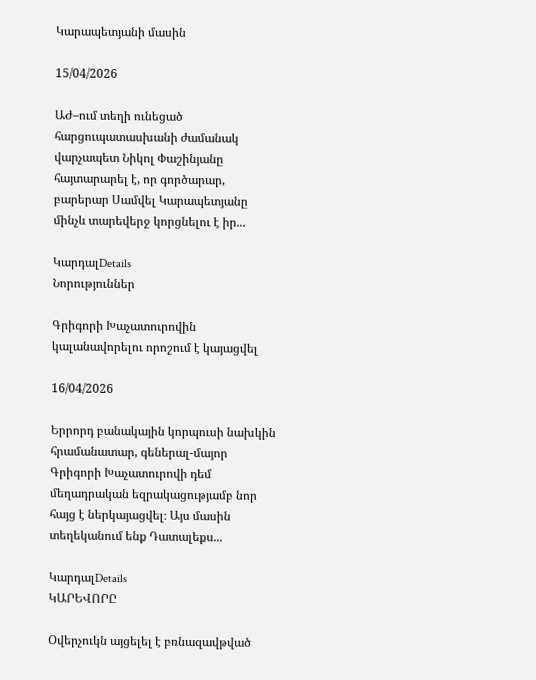Կարապետյանի մասին

15/04/2026

ԱԺ–ում տեղի ունեցած հարցուպատասխանի ժամանակ վարչապետ Նիկոլ Փաշինյանը հայտարարել է, որ գործարար, բարերար Սամվել Կարապետյանը մինչև տարեվերջ կորցնելու է իր...

ԿարդալDetails
Նորություններ

Գրիգորի Խաչատուրովին կալանավորելու որոշում է կայացվել

16/04/2026

Երրորդ բանակային կորպուսի նախկին հրամանատար, գեներալ-մայոր Գրիգորի Խաչատուրովի դեմ մեղադրական եզրակացությամբ նոր հայց է ներկայացվել։ Այս մասին տեղեկանում ենք Դատալեքս...

ԿարդալDetails
ԿԱՐԵՎՈՐԸ

Օվերչուկն այցելել է բռնազավթված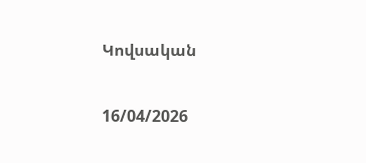Կովսական

16/04/2026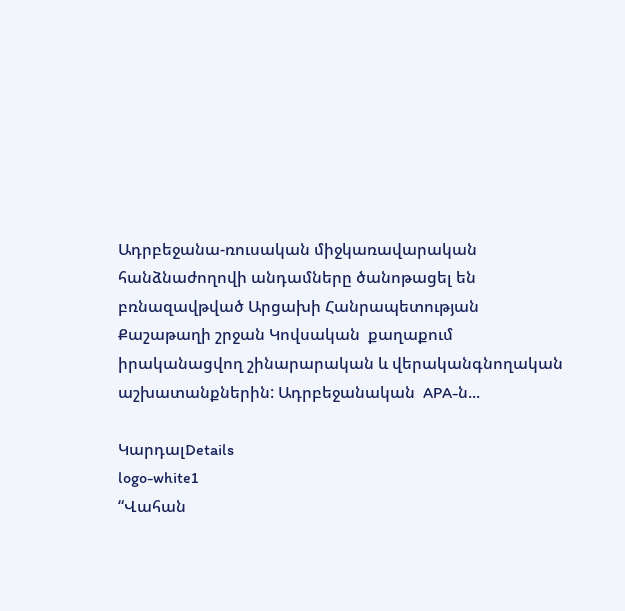Ադրբեջանա-ռուսական միջկառավարական հանձնաժողովի անդամները ծանոթացել են  բռնազավթված Արցախի Հանրապետության Քաշաթաղի շրջան Կովսական  քաղաքում իրականացվող շինարարական և վերականգնողական աշխատանքներին: Ադրբեջանական  APA-ն...

ԿարդալDetails
logo-white1
“Վահան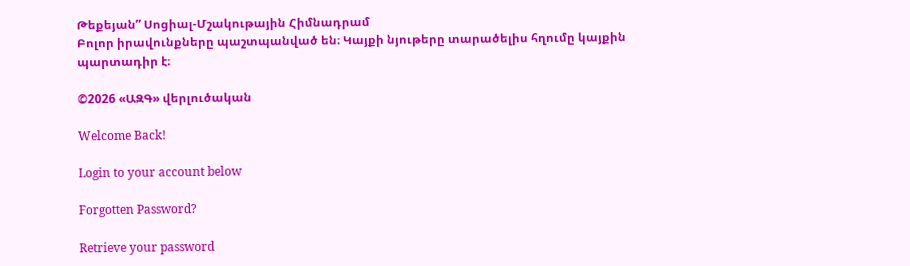Թեքեյան” Սոցիալ-Մշակութային Հիմնադրամ
Բոլոր իրավունքները պաշտպանված են։ Կայքի նյութերը տարածելիս հղումը կայքին պարտադիր է։

©2026 «ԱԶԳ» վերլուծական

Welcome Back!

Login to your account below

Forgotten Password?

Retrieve your password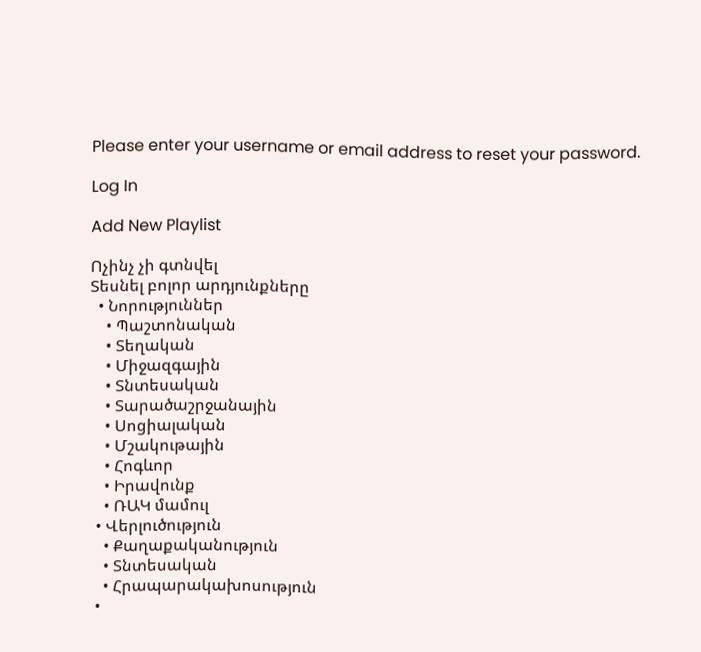Please enter your username or email address to reset your password.

Log In

Add New Playlist

Ոչինչ չի գտնվել
Տեսնել բոլոր արդյունքները
  • Նորություններ
    • Պաշտոնական
    • Տեղական
    • Միջազգային
    • Տնտեսական
    • Տարածաշրջանային
    • Սոցիալական
    • Մշակութային
    • Հոգևոր
    • Իրավունք
    • ՌԱԿ մամուլ
  • Վերլուծություն
    • Քաղաքականություն
    • Տնտեսական
    • Հրապարակախոսություն
  •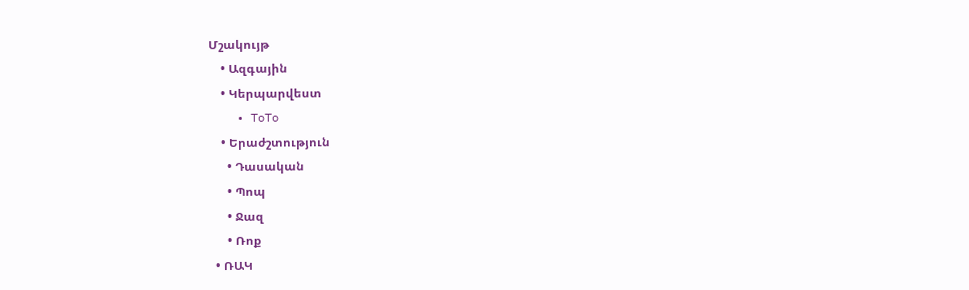Մշակույթ
    • Ազգային
    • Կերպարվեստ
    • ToTo
    • Երաժշտություն
      • Դասական
      • Պոպ
      • Ջազ
      • Ռոք
  • ՌԱԿ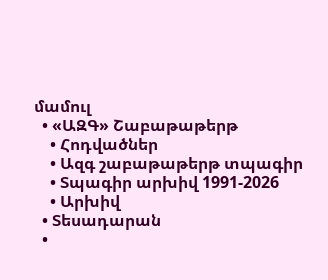մամուլ
  • «ԱԶԳ» Շաբաթաթերթ
    • Հոդվածներ
    • Ազգ շաբաթաթերթ տպագիր
    • Տպագիր արխիվ 1991-2026
    • Արխիվ
  • Տեսադարան
  •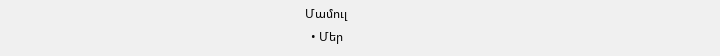Մամուլ
  • Մեր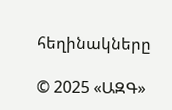հեղինակները

© 2025 «ԱԶԳ»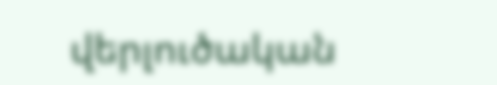վերլուծական